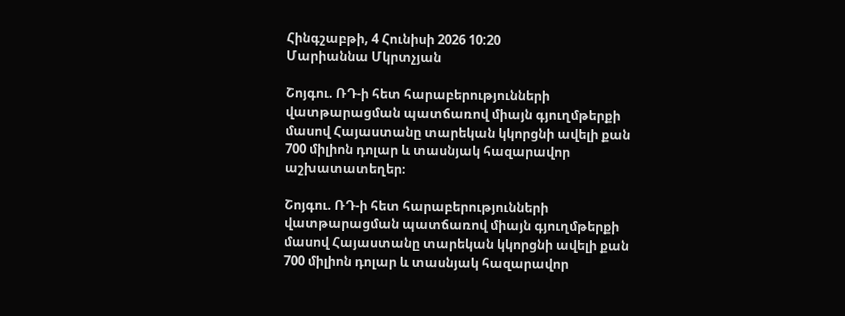Հինգշաբթի, 4 Հունիսի 2026 10:20
Մարիաննա Մկրտչյան

Շոյգու. ՌԴ-ի հետ հարաբերությունների վատթարացման պատճառով միայն գյուղմթերքի մասով Հայաստանը տարեկան կկորցնի ավելի քան 700 միլիոն դոլար և տասնյակ հազարավոր աշխատատեղեր։

Շոյգու. ՌԴ-ի հետ հարաբերությունների վատթարացման պատճառով միայն գյուղմթերքի մասով Հայաստանը տարեկան կկորցնի ավելի քան 700 միլիոն դոլար և տասնյակ հազարավոր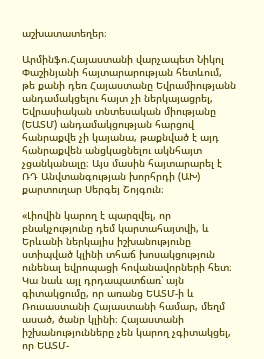աշխատատեղեր։

Արմինֆո.Հայաստանի վարչապետ Նիկոլ Փաշինյանի հայտարարության հետևում, թե քանի դեռ Հայաստանը Եվրամիությանն անդամակցելու հայտ չի ներկայացրել, Եվրասիական տնտեսական միությանը (ԵԱՏՄ) անդամակցության հարցով հանրաքվե չի կայանա, թաքնված է այդ հանրաքվեն անցկացնելու ակնհայտ չցանկանալը։ Այս մասին հայտարարել է ՌԴ Անվտանգության խորհրդի (ԱԽ) քարտուղար Սերգեյ Շոյգուն։

«Լիովին կարող է պարզվել, որ բնակչությունը դեմ կարտահայտվի, և Երևանի ներկայիս իշխանությունը ստիպված կլինի տհաճ խոսակցություն ունենալ եվրոպացի հովանավորների հետ։ Կա նաև այլ դրդապատճառ՝ այն գիտակցումը, որ առանց ԵԱՏՄ-ի և Ռուսաստանի Հայաստանի համար, մեղմ ասած, ծանր կլինի։ Հայաստանի իշխանությունները չեն կարող չգիտակցել, որ ԵԱՏՄ-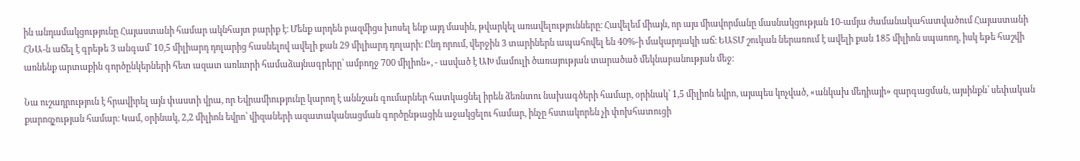ին անդամակցությունը Հայաստանի համար ակնհայտ բարիք է։ Մենք արդեն բազմիցս խոսել ենք այդ մասին, թվարկել առավելությունները։ Հավելեմ միայն, որ այս միավորմանը մասնակցության 10-ամյա ժամանակահատվածում Հայաստանի ՀՆԱ-ն աճել է գրեթե 3 անգամ՝ 10,5 միլիարդ դոլարից հասնելով ավելի քան 29 միլիարդ դոլարի։ Ընդ որում, վերջին 3 տարիներն ապահովել են 40%-ի մակարդակի աճ։ ԵԱՏՄ շուկան ներառում է ավելի քան 185 միլիոն սպառող, իսկ եթե հաշվի առնենք արտաքին գործընկերների հետ ազատ առևտրի համաձայնագրերը՝ ամբողջ 700 միլիոն», - ասված է ԱԽ մամուլի ծառայության տարածած մեկնաբանության մեջ։

Նա ուշադրություն է հրավիրել այն փաստի վրա, որ Եվրամիությունը կարող է աննշան գումարներ հատկացնել իրեն ձեռնտու նախագծերի համար, օրինակ՝ 1,5 միլիոն եվրո, այսպես կոչված, «անկախ մեդիայի» զարգացման, այսինքն՝ սեփական քարոզչության համար։ Կամ, օրինակ, 2,2 միլիոն եվրո՝ վիզաների ազատականացման գործընթացին աջակցելու համար, ինչը հստակորեն չի փոխհատուցի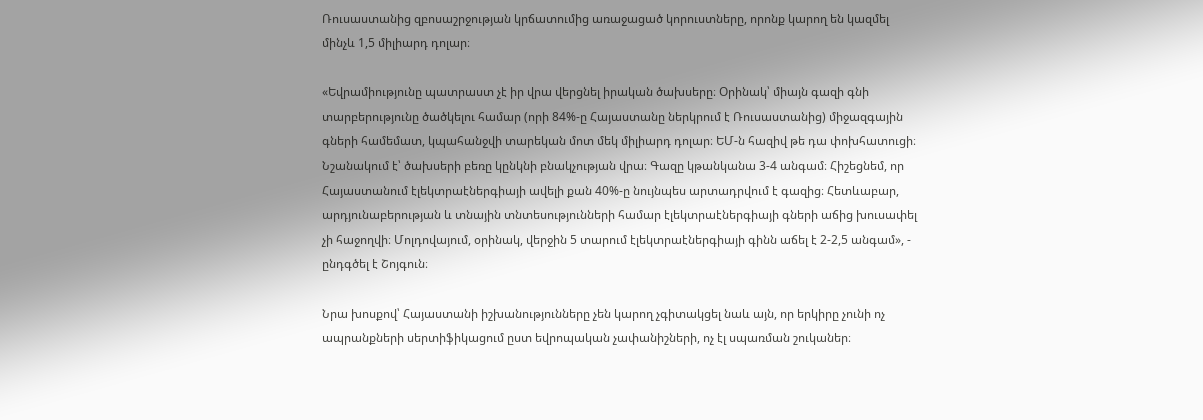Ռուսաստանից զբոսաշրջության կրճատումից առաջացած կորուստները, որոնք կարող են կազմել մինչև 1,5 միլիարդ դոլար։

«Եվրամիությունը պատրաստ չէ իր վրա վերցնել իրական ծախսերը։ Օրինակ՝ միայն գազի գնի տարբերությունը ծածկելու համար (որի 84%-ը Հայաստանը ներկրում է Ռուսաստանից) միջազգային գների համեմատ, կպահանջվի տարեկան մոտ մեկ միլիարդ դոլար։ ԵՄ-ն հազիվ թե դա փոխհատուցի։ Նշանակում է՝ ծախսերի բեռը կընկնի բնակչության վրա։ Գազը կթանկանա 3-4 անգամ։ Հիշեցնեմ, որ Հայաստանում էլեկտրաէներգիայի ավելի քան 40%-ը նույնպես արտադրվում է գազից։ Հետևաբար, արդյունաբերության և տնային տնտեսությունների համար էլեկտրաէներգիայի գների աճից խուսափել չի հաջողվի։ Մոլդովայում, օրինակ, վերջին 5 տարում էլեկտրաէներգիայի գինն աճել է 2-2,5 անգամ», - ընդգծել է Շոյգուն։

Նրա խոսքով՝ Հայաստանի իշխանությունները չեն կարող չգիտակցել նաև այն, որ երկիրը չունի ոչ ապրանքների սերտիֆիկացում ըստ եվրոպական չափանիշների, ոչ էլ սպառման շուկաներ։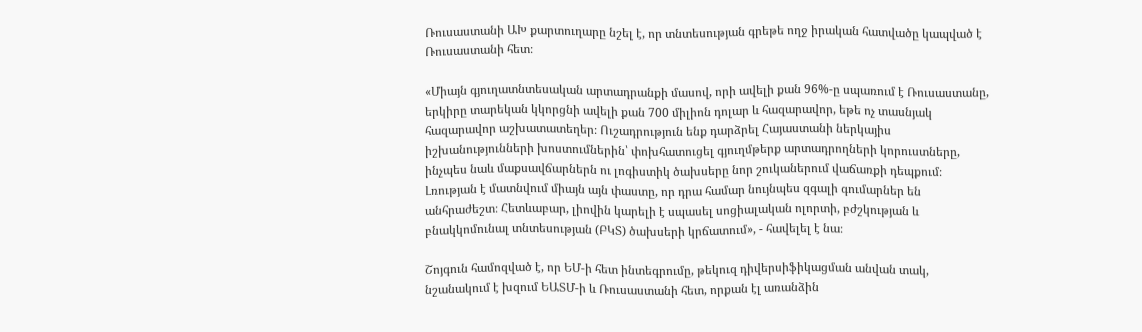Ռուսաստանի ԱԽ քարտուղարը նշել է, որ տնտեսության գրեթե ողջ իրական հատվածը կապված է Ռուսաստանի հետ։

«Միայն գյուղատնտեսական արտադրանքի մասով, որի ավելի քան 96%-ը սպառում է Ռուսաստանը, երկիրը տարեկան կկորցնի ավելի քան 700 միլիոն դոլար և հազարավոր, եթե ոչ տասնյակ հազարավոր աշխատատեղեր։ Ուշադրություն ենք դարձրել Հայաստանի ներկայիս իշխանությունների խոստումներին՝ փոխհատուցել գյուղմթերք արտադրողների կորուստները, ինչպես նաև մաքսավճարներն ու լոգիստիկ ծախսերը նոր շուկաներում վաճառքի դեպքում։ Լռության է մատնվում միայն այն փաստը, որ դրա համար նույնպես զգալի գումարներ են անհրաժեշտ։ Հետևաբար, լիովին կարելի է սպասել սոցիալական ոլորտի, բժշկության և բնակկոմունալ տնտեսության (ԲԿՏ) ծախսերի կրճատում», - հավելել է նա։

Շոյգուն համոզված է, որ ԵՄ-ի հետ ինտեգրումը, թեկուզ դիվերսիֆիկացման անվան տակ, նշանակում է խզում ԵԱՏՄ-ի և Ռուսաստանի հետ, որքան էլ առանձին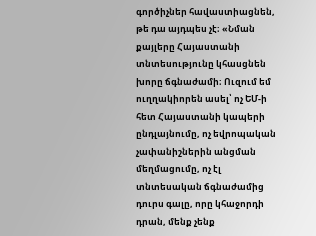գործիչներ հավաստիացնեն, թե դա այդպես չէ։ «Նման քայլերը Հայաստանի տնտեսությունը կհասցնեն խորը ճգնաժամի։ Ուզում եմ ուղղակիորեն ասել՝ ոչ ԵՄ-ի հետ Հայաստանի կապերի ընդլայնումը, ոչ եվրոպական չափանիշներին անցման մեղմացումը, ոչ էլ տնտեսական ճգնաժամից դուրս գալը, որը կհաջորդի դրան, մենք չենք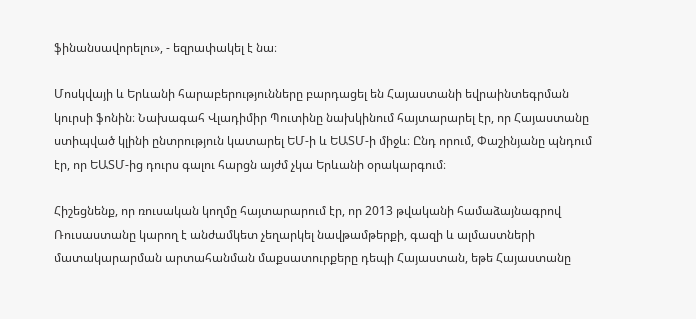ֆինանսավորելու», - եզրափակել է նա։

Մոսկվայի և Երևանի հարաբերությունները բարդացել են Հայաստանի եվրաինտեգրման կուրսի ֆոնին։ Նախագահ Վլադիմիր Պուտինը նախկինում հայտարարել էր, որ Հայաստանը ստիպված կլինի ընտրություն կատարել ԵՄ-ի և ԵԱՏՄ-ի միջև։ Ընդ որում, Փաշինյանը պնդում էր, որ ԵԱՏՄ-ից դուրս գալու հարցն այժմ չկա Երևանի օրակարգում։

Հիշեցնենք, որ ռուսական կողմը հայտարարում էր, որ 2013 թվականի համաձայնագրով Ռուսաստանը կարող է անժամկետ չեղարկել նավթամթերքի, գազի և ալմաստների մատակարարման արտահանման մաքսատուրքերը դեպի Հայաստան, եթե Հայաստանը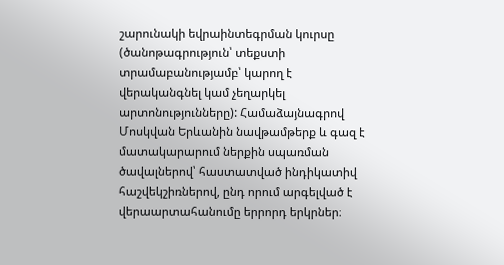շարունակի եվրաինտեգրման կուրսը (ծանոթագրություն՝ տեքստի տրամաբանությամբ՝ կարող է վերականգնել կամ չեղարկել արտոնությունները): Համաձայնագրով Մոսկվան Երևանին նավթամթերք և գազ է մատակարարում ներքին սպառման ծավալներով՝ հաստատված ինդիկատիվ հաշվեկշիռներով, ընդ որում արգելված է վերաարտահանումը երրորդ երկրներ։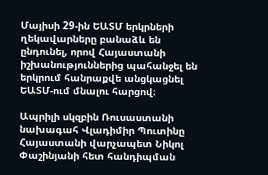Մայիսի 29-ին ԵԱՏՄ երկրների ղեկավարները բանաձև են ընդունել, որով Հայաստանի իշխանություններից պահանջել են երկրում հանրաքվե անցկացնել ԵԱՏՄ-ում մնալու հարցով։

Ապրիլի սկզբին Ռուսաստանի նախագահ Վլադիմիր Պուտինը Հայաստանի վարչապետ Նիկոլ Փաշինյանի հետ հանդիպման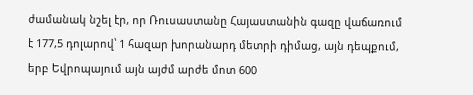ժամանակ նշել էր, որ Ռուսաստանը Հայաստանին գազը վաճառում է 177,5 դոլարով՝ 1 հազար խորանարդ մետրի դիմաց, այն դեպքում, երբ Եվրոպայում այն այժմ արժե մոտ 600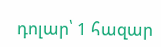դոլար՝ 1 հազար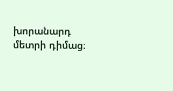խորանարդ մետրի դիմաց։